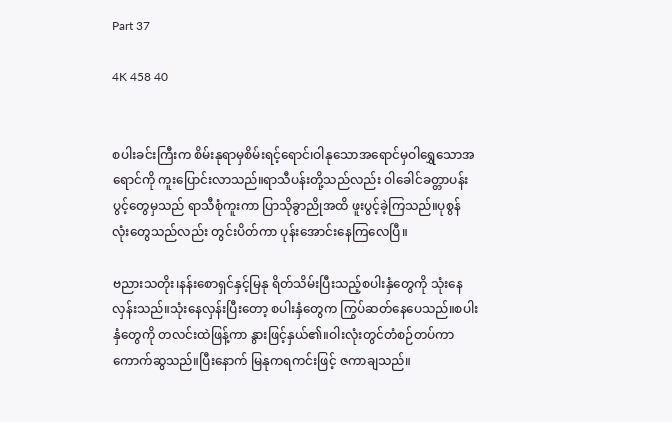Part 37

4K 458 40


စပါးခင်းကြီးက စိမ်းနုရာမှစိမ်းရင့်ရောင်၊ဝါနုသောအရောင်မှဝါရွှေသောအရောင်ကို ကူးပြောင်းလာသည်။ရာသီပန်းတို့သည်လည်း ဝါခေါင်ခတ္တာပန်းပွင့်တွေမှသည် ရာသီစုံကူးကာ ပြာသိုခွာညိုအထိ ဖူးပွင့်ခဲ့ကြသည်။ပုစွန်လုံး‌တွေသည်လည်း တွင်းပိတ်ကာ ပုန်းအောင်းနေကြလေပြီ။

ဗညားသတိုး၊နန်းစောရှင်နှင့်မြနု ရိတ်သိမ်းပြီးသည့်စပါးနှံတွေကို သုံးနေလှန်းသည်။သုံးနေလှန်းပြီးတော့ စပါးနှံတွေက ကြွပ်ဆတ်နေပေသည်။စပါးနှံတွေကို တလင်းထဲဖြန့်ကာ နွားဖြင့်နှယ်၏။ဝါးလုံးတွင်တံစဉ်တပ်ကာ ကောက်ဆွသည်။‌ပြီးနောက် မြနုကရကင်းဖြင့် ဇကာချသည်။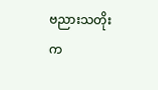ဗညားသတိုးက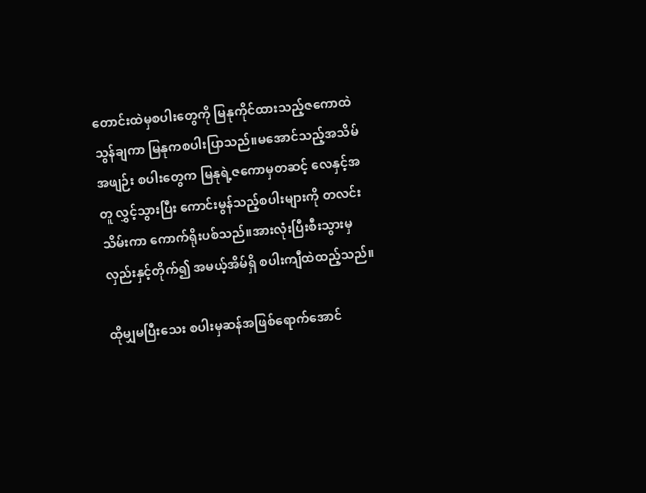တောင်းထဲမှစပါးတွေကို မြနုကိုင်ထားသည့်ဇကောထဲ သွန်ချကာ မြနုကစပါးပြာသည်။မအောင်သည့်အသိမ်အဖျဉ်း စပါးတွေက မြနုရဲ့ဇကောမှတဆင့် လေနှင့်အတူ လွှင့်သွားပြီး ကောင်းမွန်သည့်စပါးများကို တလင်းသိမ်းကာ ကောက်ရိုးပစ်သည်။အားလုံးပြီးစီးသွားမှ လှည်းနှင့်တိုက်၍ အမယ့်အိမ်ရှိ စပါးကျီထဲထည့်သည်။

ထိုမျှမပြီးသေး စပါးမှဆန်အဖြစ်ရောက်အောင်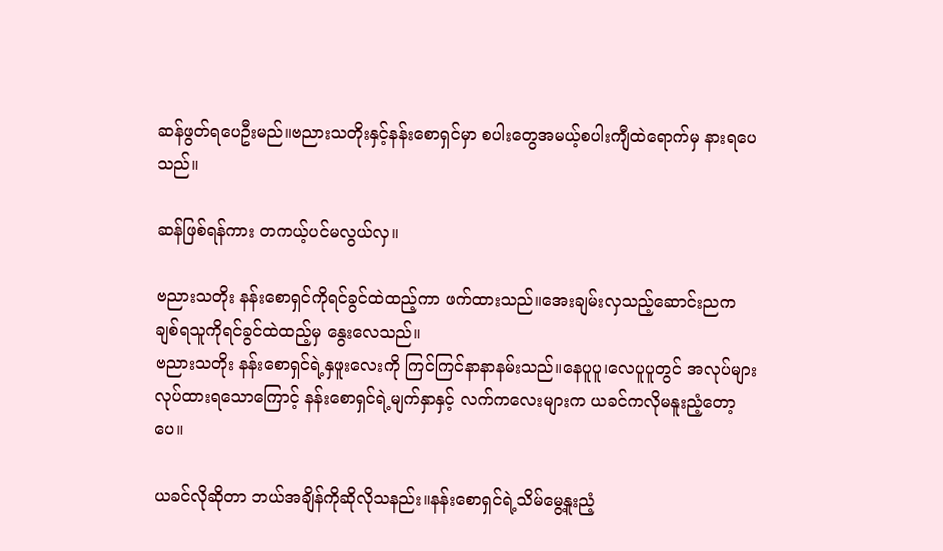ဆန်ဖွတ်ရပေဦးမည်။ဗညားသတိုးနှင့်နန်းစောရှင်မှာ စပါးတွေအမယ့်စပါးကျီထဲရောက်မှ နားရပေသည်။

ဆန်ဖြစ်ရန်ကား တကယ့်ပင်မလွယ်လှ။

ဗညားသတိုး နန်းစောရှင်ကိုရင်ခွင်ထဲထည့်ကာ ဖက်ထားသည်။အေးချမ်းလှသည့်ဆောင်းညက ချစ်ရသူကိုရင်ခွင်ထဲထည့်မှ နွေးလေသည်။
ဗညားသတိုး နန်းစောရှင်ရဲ့နှဖူးလေးကို ကြင်ကြင်နာနာနမ်းသည်။နေပူပူ၊လေပူပူတွင် အလုပ်များလုပ်ထားရသောကြောင့် နန်းစောရှင်ရဲ့မျက်နှာနှင့် လက်ကလေးများက ယခင်ကလိုမနူးညံ့တော့ပေ။

ယခင်လိုဆိုတာ ဘယ်အချိန်ကိုဆိုလိုသနည်း။နန်းစောရှင်ရဲ့သိမ်မွေ့နူးညံ့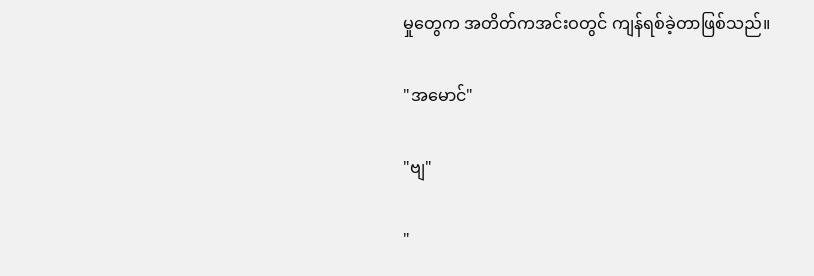မှုတွေက အတိတ်ကအင်းဝတွင် ကျန်ရစ်ခဲ့တာဖြစ်သည်။

"အမောင်"

"ဗျ"

"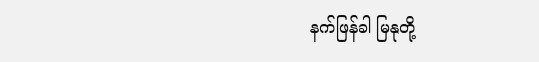နက်ဖြန်ခါ မြနုတို့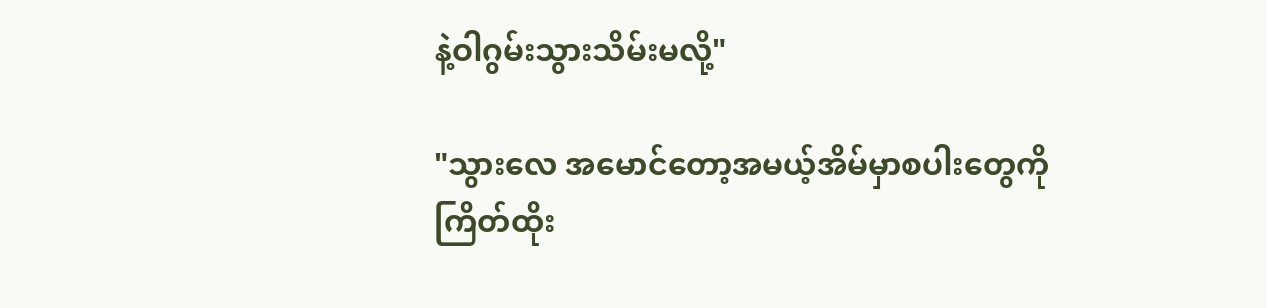နဲ့ဝါဂွမ်းသွားသိမ်းမလို့"

"သွားလေ အမောင်တော့အမယ့်အိမ်မှာစပါးတွေကို ကြိတ်ထိုး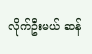လိုက်ဦးမယ် ဆန်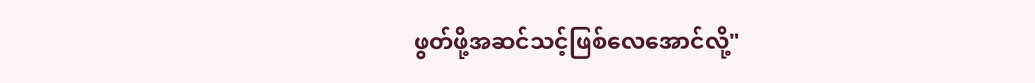ဖွတ်ဖို့အဆင်သင့်ဖြစ်လေအောင်လို့"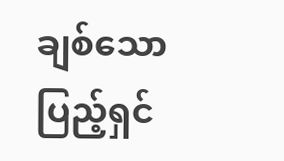ချစ်သောပြည့်ရှင်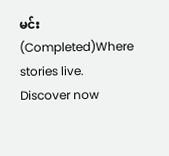မင်း(Completed)Where stories live. Discover now